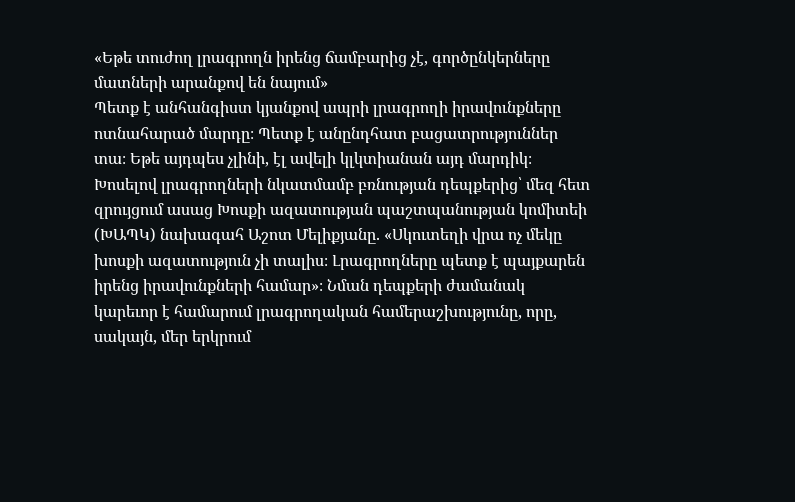«Եթե տուժող լրագրողն իրենց ճամբարից չէ, գործընկերները մատների արանքով են նայում»
Պետք է անհանգիստ կյանքով ապրի լրագրողի իրավունքները ոտնահարած մարդը։ Պետք է անընդհատ բացատրություններ տա։ Եթե այդպես չլինի, էլ ավելի կլկտիանան այդ մարդիկ։ Խոսելով լրագրողների նկատմամբ բռնության դեպքերից՝ մեզ հետ զրույցում ասաց Խոսքի ազատության պաշտպանության կոմիտեի (ԽԱՊԿ) նախագահ Աշոտ Մելիքյանը. «Սկուտեղի վրա ոչ մեկը խոսքի ազատություն չի տալիս։ Լրագրողները պետք է պայքարեն իրենց իրավունքների համար»։ Նման դեպքերի ժամանակ կարեւոր է համարում լրագրողական համերաշխությունը, որը, սակայն, մեր երկրում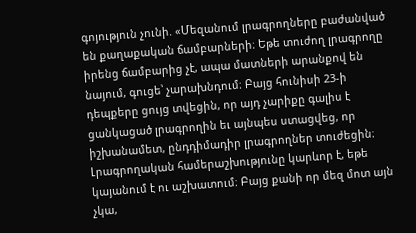գոյություն չունի. «Մեզանում լրագրողները բաժանված են քաղաքական ճամբարների։ Եթե տուժող լրագրողը իրենց ճամբարից չէ, ապա մատների արանքով են նայում, գուցե՝ չարախնդում։ Բայց հունիսի 23-ի դեպքերը ցույց տվեցին, որ այդ չարիքը գալիս է ցանկացած լրագրողին եւ այնպես ստացվեց, որ իշխանամետ, ընդդիմադիր լրագրողներ տուժեցին։ Լրագրողական համերաշխությունը կարևոր է, եթե կայանում է ու աշխատում։ Բայց քանի որ մեզ մոտ այն չկա,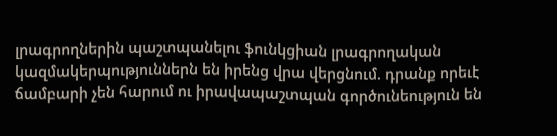լրագրողներին պաշտպանելու ֆունկցիան լրագրողական կազմակերպություններն են իրենց վրա վերցնում. դրանք որեւէ ճամբարի չեն հարում ու իրավապաշտպան գործունեություն են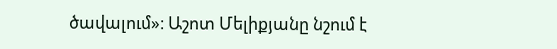ծավալում»։ Աշոտ Մելիքյանը նշում է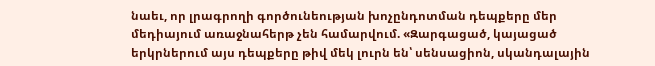նաեւ, որ լրագրողի գործունեության խոչընդոտման դեպքերը մեր մեդիայում առաջնահերթ չեն համարվում. «Զարգացած, կայացած երկրներում այս դեպքերը թիվ մեկ լուրն են՝ սենսացիոն, սկանդալային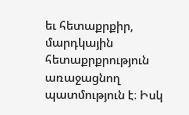եւ հետաքրքիր, մարդկային հետաքրքրություն առաջացնող պատմություն է։ Իսկ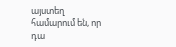այստեղ համարում են, որ դա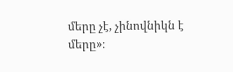մերը չէ, չինովնիկն է մերը»։